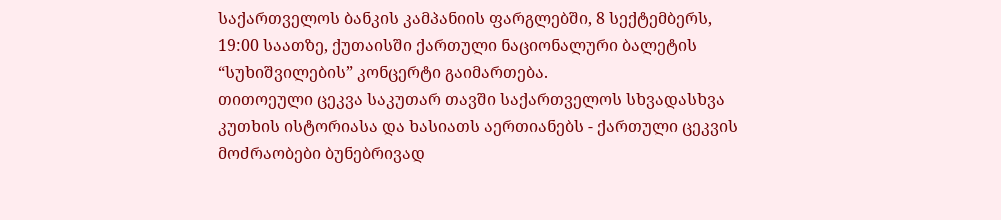საქართველოს ბანკის კამპანიის ფარგლებში, 8 სექტემბერს, 19:00 საათზე, ქუთაისში ქართული ნაციონალური ბალეტის “სუხიშვილების” კონცერტი გაიმართება.
თითოეული ცეკვა საკუთარ თავში საქართველოს სხვადასხვა კუთხის ისტორიასა და ხასიათს აერთიანებს - ქართული ცეკვის მოძრაობები ბუნებრივად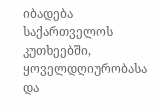იბადება საქართველოს კუთხეებში, ყოველდღიურობასა და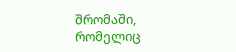შრომაში, რომელიც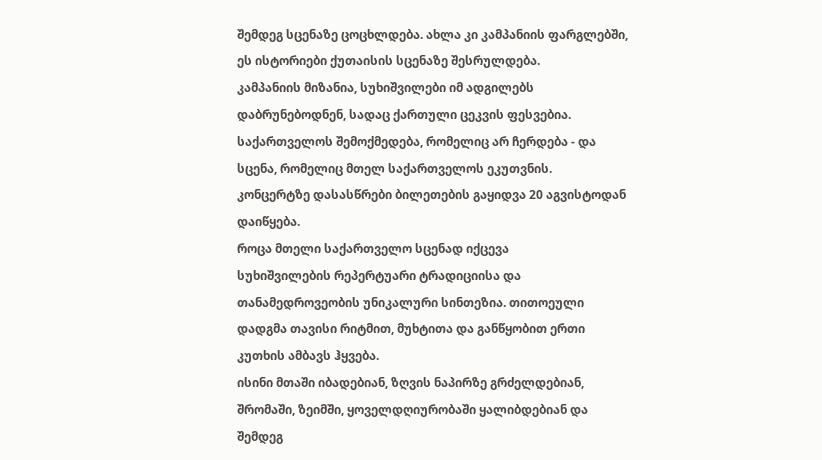შემდეგ სცენაზე ცოცხლდება. ახლა კი კამპანიის ფარგლებში, ეს ისტორიები ქუთაისის სცენაზე შესრულდება.
კამპანიის მიზანია, სუხიშვილები იმ ადგილებს დაბრუნებოდნენ, სადაც ქართული ცეკვის ფესვებია. საქართველოს შემოქმედება, რომელიც არ ჩერდება - და სცენა, რომელიც მთელ საქართველოს ეკუთვნის.
კონცერტზე დასასწრები ბილეთების გაყიდვა 20 აგვისტოდან დაიწყება.
როცა მთელი საქართველო სცენად იქცევა
სუხიშვილების რეპერტუარი ტრადიციისა და თანამედროვეობის უნიკალური სინთეზია. თითოეული დადგმა თავისი რიტმით, მუხტითა და განწყობით ერთი კუთხის ამბავს ჰყვება.
ისინი მთაში იბადებიან, ზღვის ნაპირზე გრძელდებიან, შრომაში, ზეიმში, ყოველდღიურობაში ყალიბდებიან და შემდეგ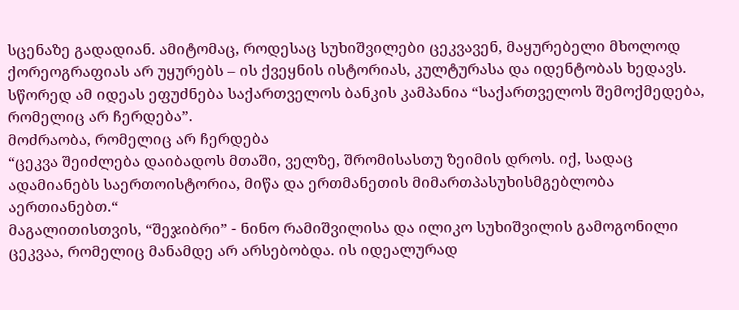სცენაზე გადადიან. ამიტომაც, როდესაც სუხიშვილები ცეკვავენ, მაყურებელი მხოლოდ ქორეოგრაფიას არ უყურებს – ის ქვეყნის ისტორიას, კულტურასა და იდენტობას ხედავს.
სწორედ ამ იდეას ეფუძნება საქართველოს ბანკის კამპანია “საქართველოს შემოქმედება, რომელიც არ ჩერდება”.
მოძრაობა, რომელიც არ ჩერდება
“ცეკვა შეიძლება დაიბადოს მთაში, ველზე, შრომისასთუ ზეიმის დროს. იქ, სადაც ადამიანებს საერთოისტორია, მიწა და ერთმანეთის მიმართპასუხისმგებლობა აერთიანებთ.“
მაგალითისთვის, “შეჯიბრი” - ნინო რამიშვილისა და ილიკო სუხიშვილის გამოგონილი ცეკვაა, რომელიც მანამდე არ არსებობდა. ის იდეალურად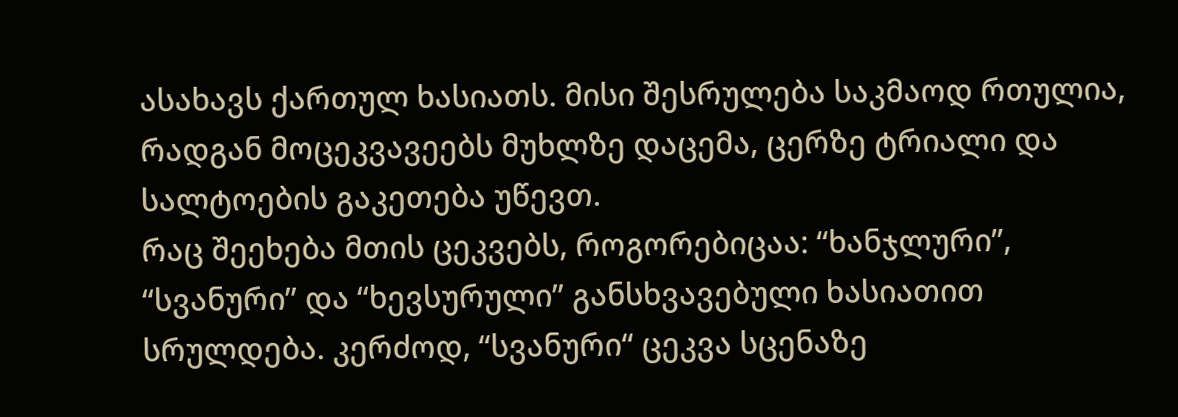ასახავს ქართულ ხასიათს. მისი შესრულება საკმაოდ რთულია, რადგან მოცეკვავეებს მუხლზე დაცემა, ცერზე ტრიალი და სალტოების გაკეთება უწევთ.
რაც შეეხება მთის ცეკვებს, როგორებიცაა: “ხანჯლური”, “სვანური” და “ხევსურული” განსხვავებული ხასიათით სრულდება. კერძოდ, “სვანური“ ცეკვა სცენაზე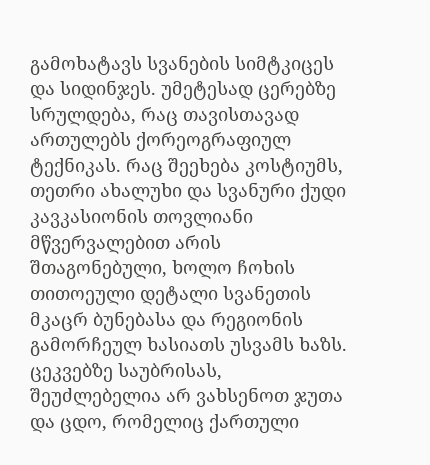გამოხატავს სვანების სიმტკიცეს და სიდინჯეს. უმეტესად ცერებზე სრულდება, რაც თავისთავად ართულებს ქორეოგრაფიულ ტექნიკას. რაც შეეხება კოსტიუმს, თეთრი ახალუხი და სვანური ქუდი კავკასიონის თოვლიანი მწვერვალებით არის შთაგონებული, ხოლო ჩოხის თითოეული დეტალი სვანეთის მკაცრ ბუნებასა და რეგიონის გამორჩეულ ხასიათს უსვამს ხაზს.
ცეკვებზე საუბრისას, შეუძლებელია არ ვახსენოთ ჯუთა და ცდო, რომელიც ქართული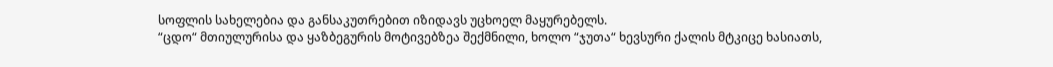სოფლის სახელებია და განსაკუთრებით იზიდავს უცხოელ მაყურებელს.
“ცდო“ მთიულურისა და ყაზბეგურის მოტივებზეა შექმნილი, ხოლო “ჯუთა“ ხევსური ქალის მტკიცე ხასიათს,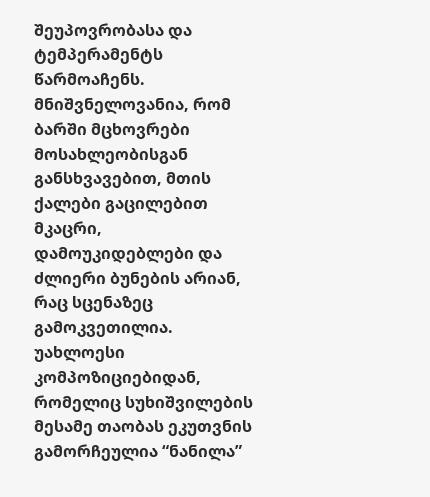შეუპოვრობასა და ტემპერამენტს წარმოაჩენს. მნიშვნელოვანია, რომ ბარში მცხოვრები მოსახლეობისგან განსხვავებით, მთის ქალები გაცილებით მკაცრი, დამოუკიდებლები და ძლიერი ბუნების არიან, რაც სცენაზეც გამოკვეთილია.
უახლოესი კომპოზიციებიდან, რომელიც სუხიშვილების მესამე თაობას ეკუთვნის გამორჩეულია “ნანილა”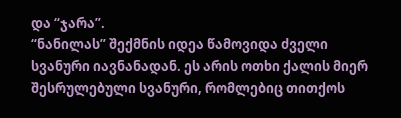და “ჯარა”.
“ნანილას” შექმნის იდეა წამოვიდა ძველი სვანური იავნანადან. ეს არის ოთხი ქალის მიერ შესრულებული სვანური, რომლებიც თითქოს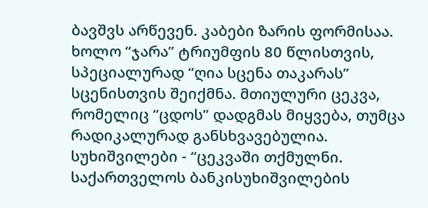ბავშვს არწევენ. კაბები ზარის ფორმისაა.
ხოლო “ჯარა” ტრიუმფის 80 წლისთვის, სპეციალურად “ღია სცენა თაკარას” სცენისთვის შეიქმნა. მთიულური ცეკვა, რომელიც “ცდოს” დადგმას მიყვება, თუმცა რადიკალურად განსხვავებულია.
სუხიშვილები - “ცეკვაში თქმულნი. საქართველოს ბანკისუხიშვილების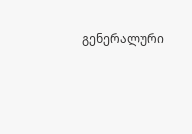გენერალური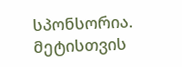სპონსორია.
მეტისთვის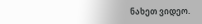ნახეთ ვიდეო.